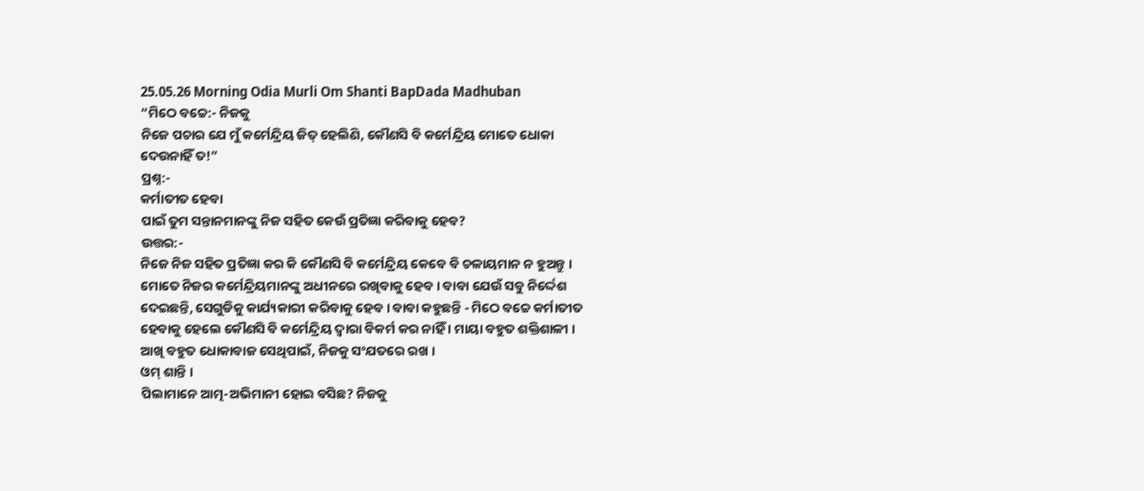25.05.26 Morning Odia Murli Om Shanti BapDada Madhuban
“ମିଠେ ବଚ୍ଚେ:- ନିଜକୁ
ନିଜେ ପଚାର ଯେ ମୁଁ କର୍ମେନ୍ଦ୍ରିୟ ଜିତ୍ ହେଲିଣି, କୌଣସି ବି କର୍ମେନ୍ଦ୍ରିୟ ମୋତେ ଧୋକା
ଦେଉନାହିଁ ତ!”
ପ୍ରଶ୍ନ:-
କର୍ମାତୀତ ହେବା
ପାଇଁ ତୁମ ସନ୍ତାନମାନଙ୍କୁ ନିଜ ସହିତ କେଉଁ ପ୍ରତିଜ୍ଞା କରିବାକୁ ହେବ?
ଉତ୍ତର:-
ନିଜେ ନିଜ ସହିତ ପ୍ରତିଜ୍ଞା କର କି କୌଣସି ବି କର୍ମେନ୍ଦ୍ରିୟ କେବେ ବି ଚଳାୟମାନ ନ ହୁଅନ୍ତୁ ।
ମୋତେ ନିଜର କର୍ମେନ୍ଦ୍ରିୟମାନଙ୍କୁ ଅଧୀନରେ ରଖିବାକୁ ହେବ । ବାବା ଯେଉଁ ସବୁ ନିର୍ଦ୍ଦେଶ
ଦେଇଛନ୍ତି, ସେଗୁଡିକୁ କାର୍ଯ୍ୟକାରୀ କରିବାକୁ ହେବ । ବାବା କହୁଛନ୍ତି - ମିଠେ ବଚ୍ଚେ କର୍ମାତୀତ
ହେବାକୁ ହେଲେ କୌଣସି ବି କର୍ମେନ୍ଦ୍ରିୟ ଦ୍ୱାରା ବିକର୍ମ କର ନାହିଁ । ମାୟା ବହୁତ ଶକ୍ତିଶାଳୀ ।
ଆଖି ବହୁତ ଧୋକାବାଜ ସେଥିପାଇଁ, ନିଜକୁ ସଂଯତରେ ରଖ ।
ଓମ୍ ଶାନ୍ତି ।
ପିଲାମାନେ ଆତ୍ମ-ଅଭିମାନୀ ହୋଇ ବସିଛ? ନିଜକୁ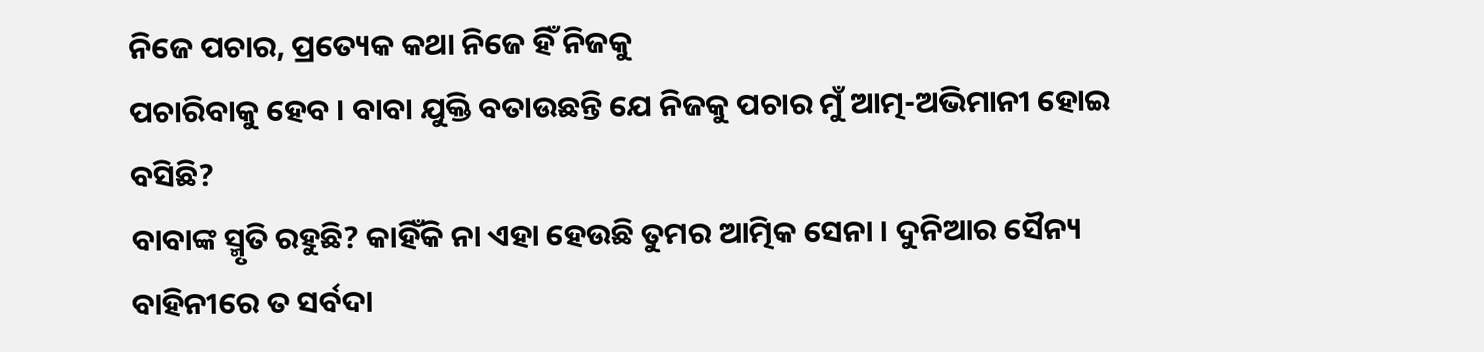ନିଜେ ପଚାର, ପ୍ରତ୍ୟେକ କଥା ନିଜେ ହିଁ ନିଜକୁ
ପଚାରିବାକୁ ହେବ । ବାବା ଯୁକ୍ତି ବତାଉଛନ୍ତି ଯେ ନିଜକୁ ପଚାର ମୁଁ ଆତ୍ମ-ଅଭିମାନୀ ହୋଇ ବସିଛି?
ବାବାଙ୍କ ସ୍ମୃତି ରହୁଛି? କାହିଁକି ନା ଏହା ହେଉଛି ତୁମର ଆତ୍ମିକ ସେନା । ଦୁନିଆର ସୈନ୍ୟ
ବାହିନୀରେ ତ ସର୍ବଦା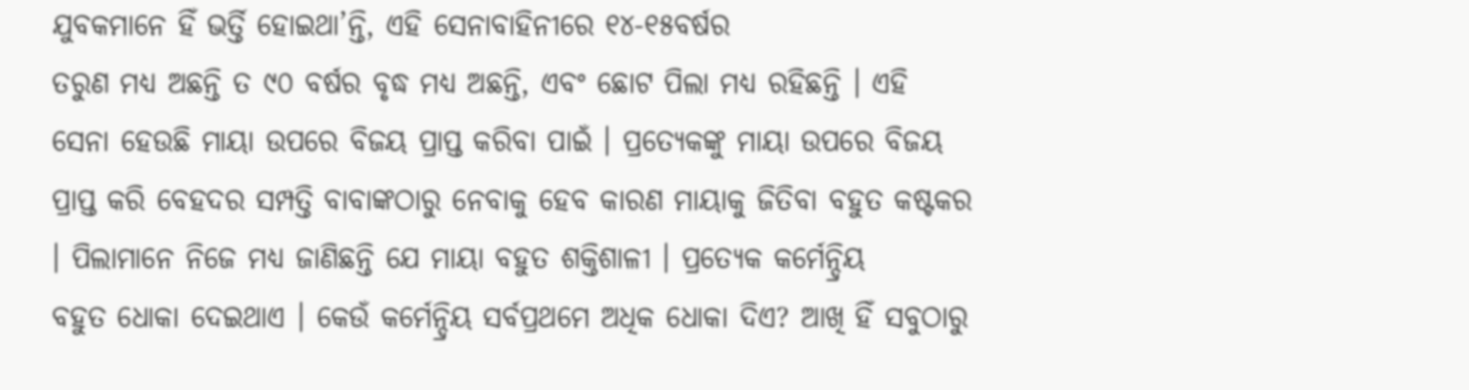ଯୁବକମାନେ ହିଁ ଭର୍ତ୍ତି ହୋଇଥା’ନ୍ତି, ଏହି ସେନାବାହିନୀରେ ୧୪-୧୫ବର୍ଷର
ତରୁଣ ମଧ୍ୟ ଅଛନ୍ତି ତ ୯୦ ବର୍ଷର ବୃଦ୍ଧ ମଧ୍ୟ ଅଛନ୍ତି, ଏବଂ ଛୋଟ ପିଲା ମଧ୍ୟ ରହିଛନ୍ତି । ଏହି
ସେନା ହେଉଛି ମାୟା ଉପରେ ବିଜୟ ପ୍ରାପ୍ତ କରିବା ପାଇଁ । ପ୍ରତ୍ୟେକଙ୍କୁ ମାୟା ଉପରେ ବିଜୟ
ପ୍ରାପ୍ତ କରି ବେହଦର ସମ୍ପତ୍ତି ବାବାଙ୍କଠାରୁ ନେବାକୁ ହେବ କାରଣ ମାୟାକୁ ଜିତିବା ବହୁତ କଷ୍ଟକର
। ପିଲାମାନେ ନିଜେ ମଧ୍ୟ ଜାଣିଛନ୍ତି ଯେ ମାୟା ବହୁତ ଶକ୍ତିଶାଳୀ । ପ୍ରତ୍ୟେକ କର୍ମେନ୍ଦ୍ରିୟ
ବହୁତ ଧୋକା ଦେଇଥାଏ । କେଉଁ କର୍ମେନ୍ଦ୍ରିୟ ସର୍ବପ୍ରଥମେ ଅଧିକ ଧୋକା ଦିଏ? ଆଖି ହିଁ ସବୁଠାରୁ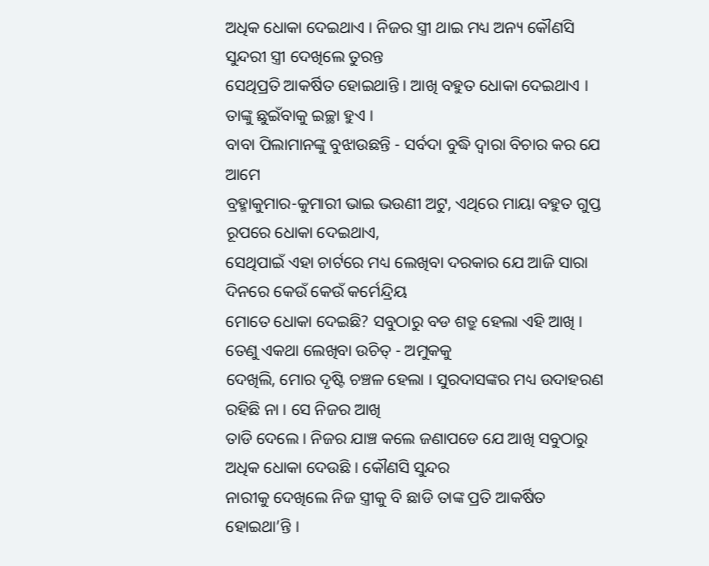ଅଧିକ ଧୋକା ଦେଇଥାଏ । ନିଜର ସ୍ତ୍ରୀ ଥାଇ ମଧ୍ୟ ଅନ୍ୟ କୌଣସି ସୁନ୍ଦରୀ ସ୍ତ୍ରୀ ଦେଖିଲେ ତୁରନ୍ତ
ସେଥିପ୍ରତି ଆକର୍ଷିତ ହୋଇଥାନ୍ତି । ଆଖି ବହୁତ ଧୋକା ଦେଇଥାଏ । ତାଙ୍କୁ ଛୁଇଁବାକୁ ଇଚ୍ଛା ହୁଏ ।
ବାବା ପିଲାମାନଙ୍କୁ ବୁଝାଉଛନ୍ତି - ସର୍ବଦା ବୁଦ୍ଧି ଦ୍ୱାରା ବିଚାର କର ଯେ ଆମେ
ବ୍ରହ୍ମାକୁମାର-କୁମାରୀ ଭାଇ ଭଉଣୀ ଅଟୁ, ଏଥିରେ ମାୟା ବହୁତ ଗୁପ୍ତ ରୂପରେ ଧୋକା ଦେଇଥାଏ,
ସେଥିପାଇଁ ଏହା ଚାର୍ଟରେ ମଧ୍ୟ ଲେଖିବା ଦରକାର ଯେ ଆଜି ସାରା ଦିନରେ କେଉଁ କେଉଁ କର୍ମେନ୍ଦ୍ରିୟ
ମୋତେ ଧୋକା ଦେଇଛି? ସବୁଠାରୁ ବଡ ଶତ୍ରୁ ହେଲା ଏହି ଆଖି । ତେଣୁ ଏକଥା ଲେଖିବା ଉଚିତ୍ - ଅମୁକକୁ
ଦେଖିଲି, ମୋର ଦୃଷ୍ଟି ଚଞ୍ଚଳ ହେଲା । ସୁରଦାସଙ୍କର ମଧ୍ୟ ଉଦାହରଣ ରହିଛି ନା । ସେ ନିଜର ଆଖି
ତାଡି ଦେଲେ । ନିଜର ଯାଞ୍ଚ କଲେ ଜଣାପଡେ ଯେ ଆଖି ସବୁଠାରୁ ଅଧିକ ଧୋକା ଦେଉଛି । କୌଣସି ସୁନ୍ଦର
ନାରୀକୁ ଦେଖିଲେ ନିଜ ସ୍ତ୍ରୀକୁ ବି ଛାଡି ତାଙ୍କ ପ୍ରତି ଆକର୍ଷିତ ହୋଇଥା’ନ୍ତି ।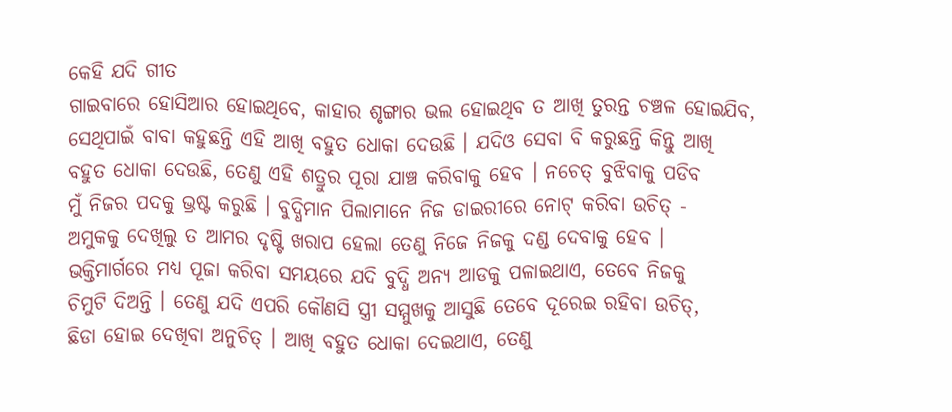କେହି ଯଦି ଗୀତ
ଗାଇବାରେ ହୋସିଆର ହୋଇଥିବେ, କାହାର ଶୃଙ୍ଗାର ଭଲ ହୋଇଥିବ ତ ଆଖି ତୁରନ୍ତ ଚଞ୍ଚଳ ହୋଇଯିବ,
ସେଥିପାଇଁ ବାବା କହୁଛନ୍ତି ଏହି ଆଖି ବହୁତ ଧୋକା ଦେଉଛି । ଯଦିଓ ସେବା ବି କରୁଛନ୍ତି କିନ୍ତୁ ଆଖି
ବହୁତ ଧୋକା ଦେଉଛି, ତେଣୁ ଏହି ଶତ୍ରୁର ପୂରା ଯାଞ୍ଚ କରିବାକୁ ହେବ । ନଚେତ୍ ବୁଝିବାକୁ ପଡିବ
ମୁଁ ନିଜର ପଦକୁ ଭ୍ରଷ୍ଟ କରୁଛି । ବୁଦ୍ଧିମାନ ପିଲାମାନେ ନିଜ ଡାଇରୀରେ ନୋଟ୍ କରିବା ଉଚିତ୍ -
ଅମୁକକୁ ଦେଖିଲୁ ତ ଆମର ଦୃଷ୍ଟି ଖରାପ ହେଲା ତେଣୁ ନିଜେ ନିଜକୁ ଦଣ୍ଡ ଦେବାକୁ ହେବ ।
ଭକ୍ତିମାର୍ଗରେ ମଧ୍ୟ ପୂଜା କରିବା ସମୟରେ ଯଦି ବୁଦ୍ଧି ଅନ୍ୟ ଆଡକୁ ପଳାଇଥାଏ, ତେବେ ନିଜକୁ
ଚିମୁଟି ଦିଅନ୍ତି । ତେଣୁ ଯଦି ଏପରି କୌଣସି ସ୍ତ୍ରୀ ସମ୍ମୁଖକୁ ଆସୁଛି ତେବେ ଦୂରେଇ ରହିବା ଉଚିତ୍,
ଛିଡା ହୋଇ ଦେଖିବା ଅନୁଚିତ୍ । ଆଖି ବହୁତ ଧୋକା ଦେଇଥାଏ, ତେଣୁ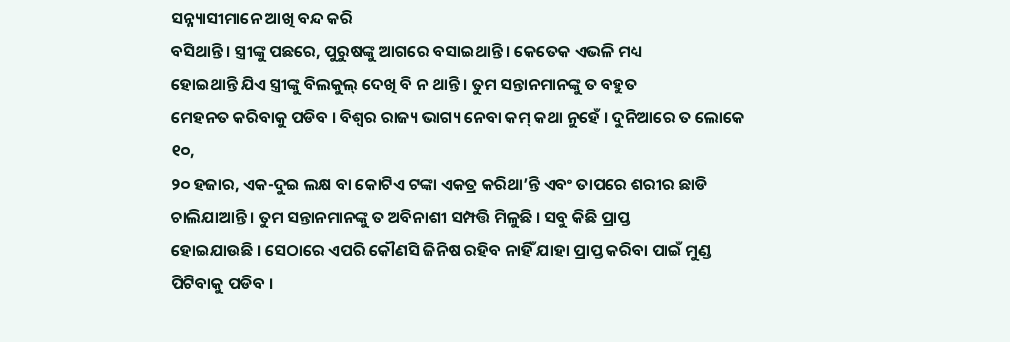ସନ୍ନ୍ୟାସୀମାନେ ଆଖି ବନ୍ଦ କରି
ବସିଥାନ୍ତି । ସ୍ତ୍ରୀଙ୍କୁ ପଛରେ, ପୁରୁଷଙ୍କୁ ଆଗରେ ବସାଇଥାନ୍ତି । କେତେକ ଏଭଳି ମଧ୍ୟ
ହୋଇଥାନ୍ତି ଯିଏ ସ୍ତ୍ରୀଙ୍କୁ ବିଲକୁଲ୍ ଦେଖି ବି ନ ଥାନ୍ତି । ତୁମ ସନ୍ତାନମାନଙ୍କୁ ତ ବହୁତ
ମେହନତ କରିବାକୁ ପଡିବ । ବିଶ୍ୱର ରାଜ୍ୟ ଭାଗ୍ୟ ନେବା କମ୍ କଥା ନୁହେଁ । ଦୁନିଆରେ ତ ଲୋକେ ୧୦,
୨୦ ହଜାର, ଏକ-ଦୁଇ ଲକ୍ଷ ବା କୋଟିଏ ଟଙ୍କା ଏକତ୍ର କରିଥା’ନ୍ତି ଏବଂ ତାପରେ ଶରୀର ଛାଡି
ଚାଲିଯାଆନ୍ତି । ତୁମ ସନ୍ତାନମାନଙ୍କୁ ତ ଅବିନାଶୀ ସମ୍ପତ୍ତି ମିଳୁଛି । ସବୁ କିଛି ପ୍ରାପ୍ତ
ହୋଇଯାଉଛି । ସେଠାରେ ଏପରି କୌଣସି ଜିନିଷ ରହିବ ନାହିଁ ଯାହା ପ୍ରାପ୍ତ କରିବା ପାଇଁ ମୁଣ୍ଡ
ପିଟିବାକୁ ପଡିବ ।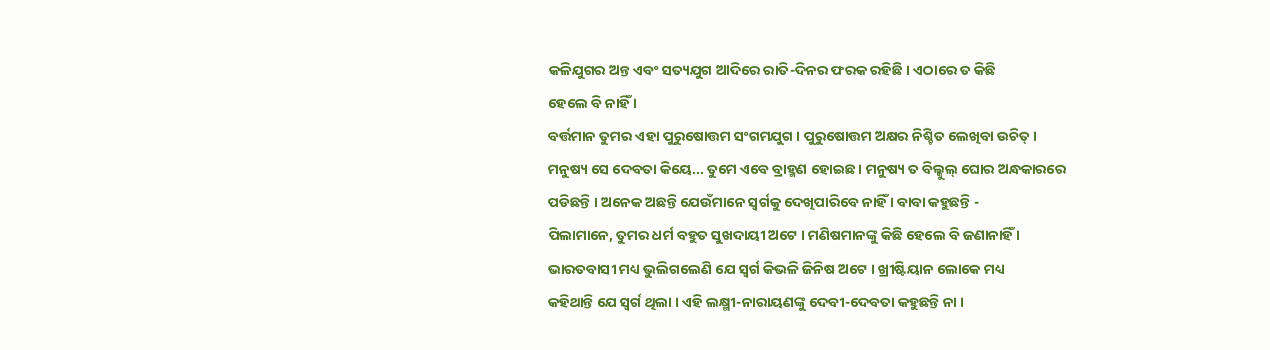କଳିଯୁଗର ଅନ୍ତ ଏବଂ ସତ୍ୟଯୁଗ ଆଦିରେ ରାତି-ଦିନର ଫରକ ରହିଛି । ଏଠାରେ ତ କିଛି
ହେଲେ ବି ନାହିଁ ।
ବର୍ତ୍ତମାନ ତୁମର ଏହା ପୁରୁଷୋତ୍ତମ ସଂଗମଯୁଗ । ପୁରୁଷୋତ୍ତମ ଅକ୍ଷର ନିଶ୍ଚିତ ଲେଖିବା ଉଚିତ୍ ।
ମନୁଷ୍ୟ ସେ ଦେବତା କିୟେ... ତୁମେ ଏବେ ବ୍ରାହ୍ମଣ ହୋଇଛ । ମନୁଷ୍ୟ ତ ବିଲ୍କୁଲ୍ ଘୋର ଅନ୍ଧକାରରେ
ପଡିଛନ୍ତି । ଅନେକ ଅଛନ୍ତି ଯେଉଁମାନେ ସ୍ୱର୍ଗକୁ ଦେଖିପାରିବେ ନାହିଁ । ବାବା କହୁଛନ୍ତି -
ପିଲାମାନେ, ତୁମର ଧର୍ମ ବହୁତ ସୁଖଦାୟୀ ଅଟେ । ମଣିଷମାନଙ୍କୁ କିଛି ହେଲେ ବି ଜଣାନାହିଁ ।
ଭାରତବାସୀ ମଧ୍ୟ ଭୁଲିଗଲେଣି ଯେ ସ୍ୱର୍ଗ କିଭଳି ଜିନିଷ ଅଟେ । ଖ୍ରୀଷ୍ଟିୟାନ ଲୋକେ ମଧ୍ୟ
କହିଥାନ୍ତି ଯେ ସ୍ୱର୍ଗ ଥିଲା । ଏହି ଲକ୍ଷ୍ମୀ-ନାରାୟଣଙ୍କୁ ଦେବୀ-ଦେବତା କହୁଛନ୍ତି ନା ।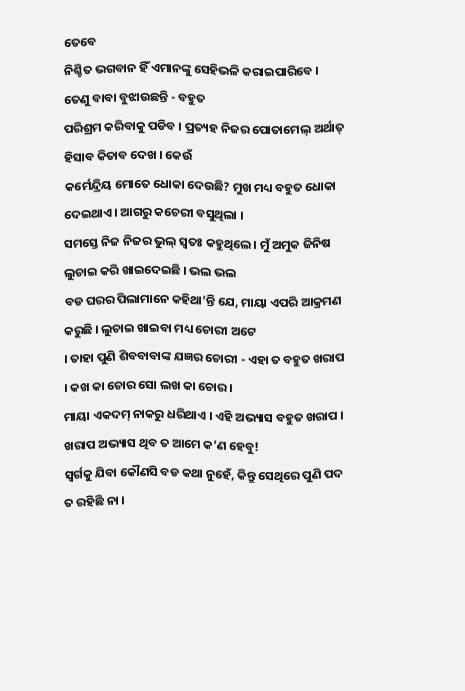ତେବେ
ନିଶ୍ଚିତ ଭଗବାନ ହିଁ ଏମାନଙ୍କୁ ସେହିଭଳି କରାଇପାରିବେ । ତେଣୁ ବାବା ବୁଝାଉଛନ୍ତି - ବହୁତ
ପରିଶ୍ରମ କରିବାକୁ ପଡିବ । ପ୍ରତ୍ୟହ ନିଜର ପୋତାମେଲ୍ ଅର୍ଥାତ୍ ହିସାବ କିତାବ ଦେଖ । କେଉଁ
କର୍ମେନ୍ଦ୍ରିୟ ମୋତେ ଧୋକା ଦେଉଛି? ମୁଖ ମଧ୍ୟ ବହୁତ ଧୋକା ଦେଇଥାଏ । ଆଗରୁ କଚେରୀ ବସୁଥିଲା ।
ସମସ୍ତେ ନିଜ ନିଜର ଭୁଲ୍ ସ୍ୱତଃ କହୁଥିଲେ । ମୁଁ ଅମୁକ ଜିନିଷ ଲୁଚାଇ କରି ଖାଇଦେଇଛି । ଭଲ ଭଲ
ବଡ ଘରର ପିଲାମାନେ କହିଥା’ନ୍ତି ଯେ, ମାୟା ଏପରି ଆକ୍ରମଣ କରୁଛି । ଲୁଚାଇ ଖାଇବା ମଧ୍ୟ ଚୋରୀ ଅଟେ
। ତାହା ପୁଣି ଶିବବାବାଙ୍କ ଯଜ୍ଞର ଚୋରୀ - ଏହା ତ ବହୁତ ଖରାପ । କଖ କା ଚୋର ସୋ ଲଖ କା ଚୋର ।
ମାୟା ଏକଦମ୍ ନାକରୁ ଧରିଥାଏ । ଏହି ଅଭ୍ୟାସ ବହୁତ ଖରାପ । ଖରାପ ଅଭ୍ୟାସ ଥିବ ତ ଆମେ କ’ଣ ହେବୁ!
ସ୍ୱର୍ଗକୁ ଯିବା କୌଣସି ବଡ କଥା ନୁହେଁ, କିନ୍ତୁ ସେଥିରେ ପୁଣି ପଦ ତ ରହିଛି ନା ।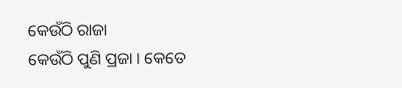କେଉଁଠି ରାଜା
କେଉଁଠି ପୁଣି ପ୍ରଜା । କେତେ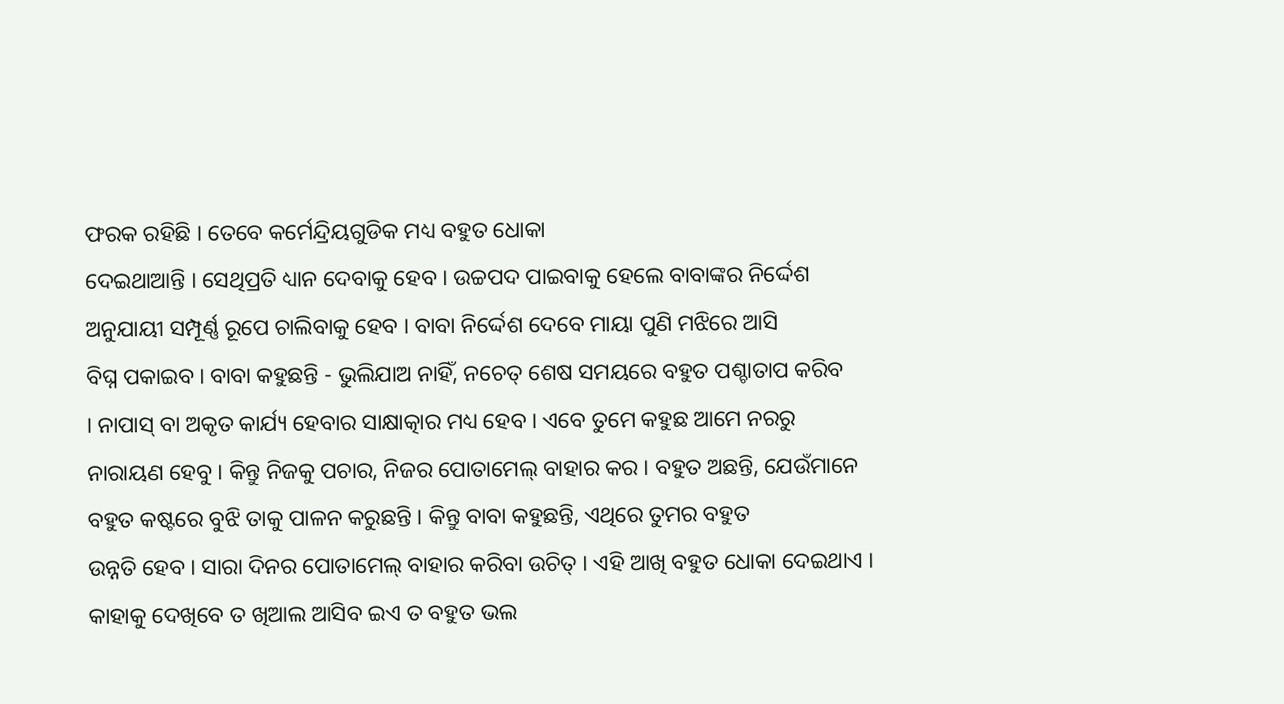ଫରକ ରହିଛି । ତେବେ କର୍ମେନ୍ଦ୍ରିୟଗୁଡିକ ମଧ୍ୟ ବହୁତ ଧୋକା
ଦେଇଥାଆନ୍ତି । ସେଥିପ୍ରତି ଧ୍ୟାନ ଦେବାକୁ ହେବ । ଉଚ୍ଚପଦ ପାଇବାକୁ ହେଲେ ବାବାଙ୍କର ନିର୍ଦ୍ଦେଶ
ଅନୁଯାୟୀ ସମ୍ପୂର୍ଣ୍ଣ ରୂପେ ଚାଲିବାକୁ ହେବ । ବାବା ନିର୍ଦ୍ଦେଶ ଦେବେ ମାୟା ପୁଣି ମଝିରେ ଆସି
ବିଘ୍ନ ପକାଇବ । ବାବା କହୁଛନ୍ତି - ଭୁଲିଯାଅ ନାହିଁ, ନଚେତ୍ ଶେଷ ସମୟରେ ବହୁତ ପଶ୍ଚାତାପ କରିବ
। ନାପାସ୍ ବା ଅକୃତ କାର୍ଯ୍ୟ ହେବାର ସାକ୍ଷାତ୍କାର ମଧ୍ୟ ହେବ । ଏବେ ତୁମେ କହୁଛ ଆମେ ନରରୁ
ନାରାୟଣ ହେବୁ । କିନ୍ତୁ ନିଜକୁ ପଚାର, ନିଜର ପୋତାମେଲ୍ ବାହାର କର । ବହୁତ ଅଛନ୍ତି, ଯେଉଁମାନେ
ବହୁତ କଷ୍ଟରେ ବୁଝି ତାକୁ ପାଳନ କରୁଛନ୍ତି । କିନ୍ତୁ ବାବା କହୁଛନ୍ତି, ଏଥିରେ ତୁମର ବହୁତ
ଉନ୍ନତି ହେବ । ସାରା ଦିନର ପୋତାମେଲ୍ ବାହାର କରିବା ଉଚିତ୍ । ଏହି ଆଖି ବହୁତ ଧୋକା ଦେଇଥାଏ ।
କାହାକୁ ଦେଖିବେ ତ ଖିଆଲ ଆସିବ ଇଏ ତ ବହୁତ ଭଲ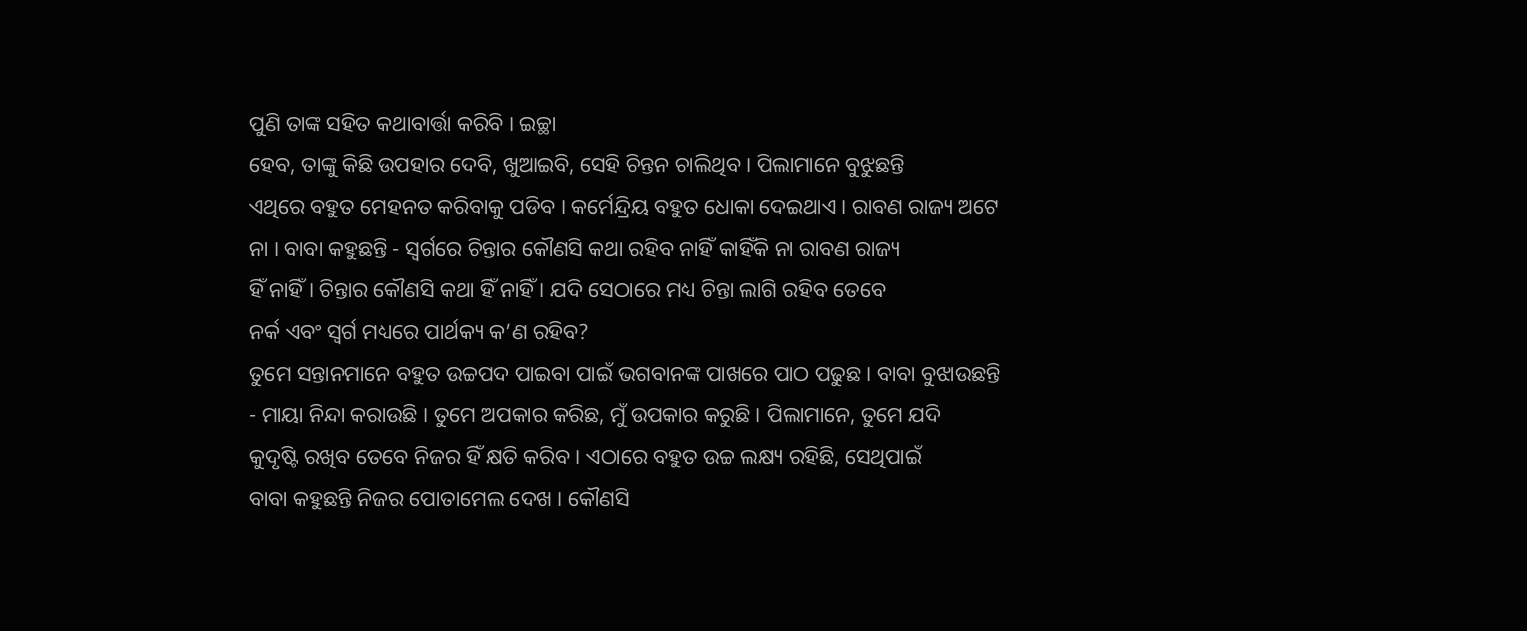ପୁଣି ତାଙ୍କ ସହିତ କଥାବାର୍ତ୍ତା କରିବି । ଇଚ୍ଛା
ହେବ, ତାଙ୍କୁ କିଛି ଉପହାର ଦେବି, ଖୁଆଇବି, ସେହି ଚିନ୍ତନ ଚାଲିଥିବ । ପିଲାମାନେ ବୁଝୁଛନ୍ତି
ଏଥିରେ ବହୁତ ମେହନତ କରିବାକୁ ପଡିବ । କର୍ମେନ୍ଦ୍ରିୟ ବହୁତ ଧୋକା ଦେଇଥାଏ । ରାବଣ ରାଜ୍ୟ ଅଟେ
ନା । ବାବା କହୁଛନ୍ତି - ସ୍ୱର୍ଗରେ ଚିନ୍ତାର କୌଣସି କଥା ରହିବ ନାହିଁ କାହିଁକି ନା ରାବଣ ରାଜ୍ୟ
ହିଁ ନାହିଁ । ଚିନ୍ତାର କୌଣସି କଥା ହିଁ ନାହିଁ । ଯଦି ସେଠାରେ ମଧ୍ୟ ଚିନ୍ତା ଲାଗି ରହିବ ତେବେ
ନର୍କ ଏବଂ ସ୍ୱର୍ଗ ମଧ୍ୟରେ ପାର୍ଥକ୍ୟ କ’ଣ ରହିବ?
ତୁମେ ସନ୍ତାନମାନେ ବହୁତ ଉଚ୍ଚପଦ ପାଇବା ପାଇଁ ଭଗବାନଙ୍କ ପାଖରେ ପାଠ ପଢୁଛ । ବାବା ବୁଝାଉଛନ୍ତି
- ମାୟା ନିନ୍ଦା କରାଉଛି । ତୁମେ ଅପକାର କରିଛ, ମୁଁ ଉପକାର କରୁଛି । ପିଲାମାନେ, ତୁମେ ଯଦି
କୁଦୃଷ୍ଟି ରଖିବ ତେବେ ନିଜର ହିଁ କ୍ଷତି କରିବ । ଏଠାରେ ବହୁତ ଉଚ୍ଚ ଲକ୍ଷ୍ୟ ରହିଛି, ସେଥିପାଇଁ
ବାବା କହୁଛନ୍ତି ନିଜର ପୋତାମେଲ ଦେଖ । କୌଣସି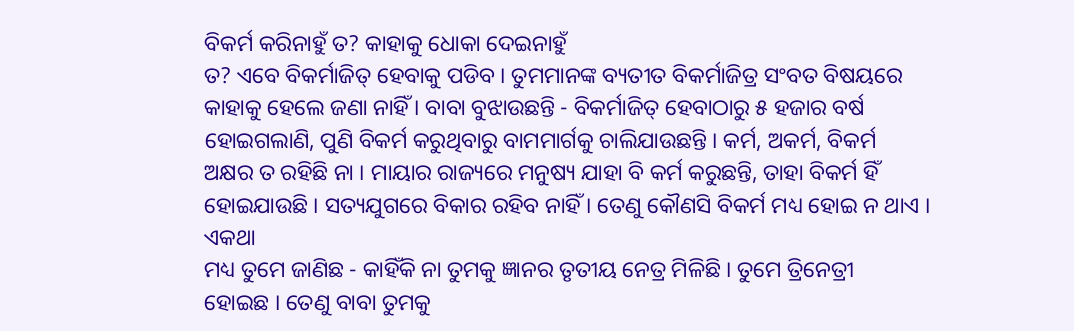ବିକର୍ମ କରିନାହୁଁ ତ? କାହାକୁ ଧୋକା ଦେଇନାହୁଁ
ତ? ଏବେ ବିକର୍ମାଜିତ୍ ହେବାକୁ ପଡିବ । ତୁମମାନଙ୍କ ବ୍ୟତୀତ ବିକର୍ମାଜିତ୍ର ସଂବତ ବିଷୟରେ
କାହାକୁ ହେଲେ ଜଣା ନାହିଁ । ବାବା ବୁଝାଉଛନ୍ତି - ବିକର୍ମାଜିତ୍ ହେବାଠାରୁ ୫ ହଜାର ବର୍ଷ
ହୋଇଗଲାଣି, ପୁଣି ବିକର୍ମ କରୁଥିବାରୁ ବାମମାର୍ଗକୁ ଚାଲିଯାଉଛନ୍ତି । କର୍ମ, ଅକର୍ମ, ବିକର୍ମ
ଅକ୍ଷର ତ ରହିଛି ନା । ମାୟାର ରାଜ୍ୟରେ ମନୁଷ୍ୟ ଯାହା ବି କର୍ମ କରୁଛନ୍ତି, ତାହା ବିକର୍ମ ହିଁ
ହୋଇଯାଉଛି । ସତ୍ୟଯୁଗରେ ବିକାର ରହିବ ନାହିଁ । ତେଣୁ କୌଣସି ବିକର୍ମ ମଧ୍ୟ ହୋଇ ନ ଥାଏ । ଏକଥା
ମଧ୍ୟ ତୁମେ ଜାଣିଛ - କାହିଁକି ନା ତୁମକୁ ଜ୍ଞାନର ତୃତୀୟ ନେତ୍ର ମିଳିଛି । ତୁମେ ତ୍ରିନେତ୍ରୀ
ହୋଇଛ । ତେଣୁ ବାବା ତୁମକୁ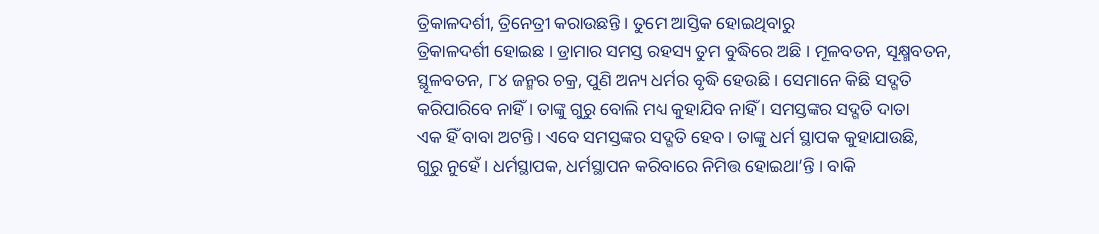ତ୍ରିକାଳଦର୍ଶୀ, ତ୍ରିନେତ୍ରୀ କରାଉଛନ୍ତି । ତୁମେ ଆସ୍ତିକ ହୋଇଥିବାରୁ
ତ୍ରିକାଳଦର୍ଶୀ ହୋଇଛ । ଡ୍ରାମାର ସମସ୍ତ ରହସ୍ୟ ତୁମ ବୁଦ୍ଧିରେ ଅଛି । ମୂଳବତନ, ସୂକ୍ଷ୍ମବତନ,
ସ୍ଥୂଳବତନ, ୮୪ ଜନ୍ମର ଚକ୍ର, ପୁଣି ଅନ୍ୟ ଧର୍ମର ବୃଦ୍ଧି ହେଉଛି । ସେମାନେ କିଛି ସଦ୍ଗତି
କରିପାରିବେ ନାହିଁ । ତାଙ୍କୁ ଗୁରୁ ବୋଲି ମଧ୍ୟ କୁହାଯିବ ନାହିଁ । ସମସ୍ତଙ୍କର ସଦ୍ଗତି ଦାତା
ଏକ ହିଁ ବାବା ଅଟନ୍ତି । ଏବେ ସମସ୍ତଙ୍କର ସଦ୍ଗତି ହେବ । ତାଙ୍କୁ ଧର୍ମ ସ୍ଥାପକ କୁହାଯାଉଛି,
ଗୁରୁ ନୁହେଁ । ଧର୍ମସ୍ଥାପକ, ଧର୍ମସ୍ଥାପନ କରିବାରେ ନିମିତ୍ତ ହୋଇଥା’ନ୍ତି । ବାକି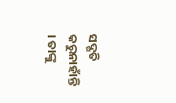ସଦ୍ଗତି
କରୁନାହାଁନ୍ତି । ତାଙ୍କୁ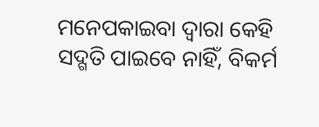ମନେପକାଇବା ଦ୍ୱାରା କେହି ସଦ୍ଗତି ପାଇବେ ନାହିଁ, ବିକର୍ମ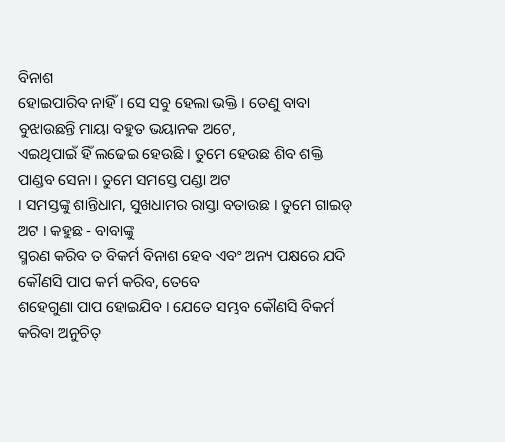ବିନାଶ
ହୋଇପାରିବ ନାହିଁ । ସେ ସବୁ ହେଲା ଭକ୍ତି । ତେଣୁ ବାବା ବୁଝାଉଛନ୍ତି ମାୟା ବହୁତ ଭୟାନକ ଅଟେ,
ଏଇଥିପାଇଁ ହିଁ ଲଢେଇ ହେଉଛି । ତୁମେ ହେଉଛ ଶିବ ଶକ୍ତି ପାଣ୍ଡବ ସେନା । ତୁମେ ସମସ୍ତେ ପଣ୍ଡା ଅଟ
। ସମସ୍ତଙ୍କୁ ଶାନ୍ତିଧାମ, ସୁଖଧାମର ରାସ୍ତା ବତାଉଛ । ତୁମେ ଗାଇଡ୍ ଅଟ । କହୁଛ - ବାବାଙ୍କୁ
ସ୍ମରଣ କରିବ ତ ବିକର୍ମ ବିନାଶ ହେବ ଏବଂ ଅନ୍ୟ ପକ୍ଷରେ ଯଦି କୌଣସି ପାପ କର୍ମ କରିବ, ତେବେ
ଶହେଗୁଣା ପାପ ହୋଇଯିବ । ଯେତେ ସମ୍ଭବ କୌଣସି ବିକର୍ମ କରିବା ଅନୁଚିତ୍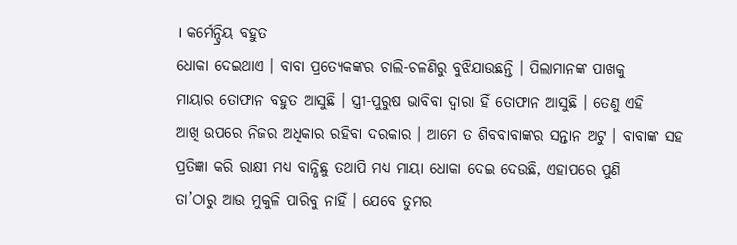। କର୍ମେନ୍ଦ୍ରିୟ ବହୁତ
ଧୋକା ଦେଇଥାଏ । ବାବା ପ୍ରତ୍ୟେକଙ୍କର ଚାଲି-ଚଳଣିରୁ ବୁଝିଯାଉଛନ୍ତି । ପିଲାମାନଙ୍କ ପାଖକୁ
ମାୟାର ତୋଫାନ ବହୁତ ଆସୁଛି । ସ୍ତ୍ରୀ-ପୁରୁଷ ଭାବିବା ଦ୍ୱାରା ହିଁ ତୋଫାନ ଆସୁଛି । ତେଣୁ ଏହି
ଆଖି ଉପରେ ନିଜର ଅଧିକାର ରହିବା ଦରକାର । ଆମେ ତ ଶିବବାବାଙ୍କର ସନ୍ତାନ ଅଟୁ । ବାବାଙ୍କ ସହ
ପ୍ରତିଜ୍ଞା କରି ରାକ୍ଷୀ ମଧ୍ୟ ବାନ୍ଧିଛୁ ତଥାପି ମଧ୍ୟ ମାୟା ଧୋକା ଦେଇ ଦେଉଛି, ଏହାପରେ ପୁଣି
ତା’ଠାରୁ ଆଉ ମୁକୁଳି ପାରିବୁ ନାହିଁ । ଯେବେ ତୁମର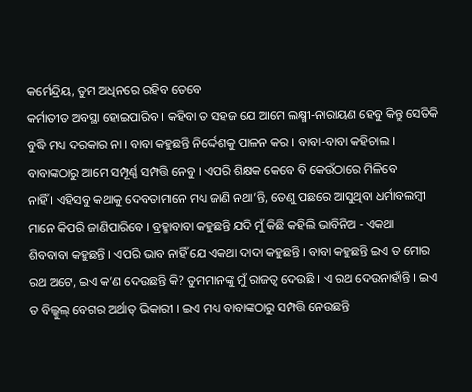କର୍ମେନ୍ଦ୍ରିୟ, ତୁମ ଅଧିନରେ ରହିବ ତେବେ
କର୍ମାତୀତ ଅବସ୍ଥା ହୋଇପାରିବ । କହିବା ତ ସହଜ ଯେ ଆମେ ଲକ୍ଷ୍ମୀ-ନାରାୟଣ ହେବୁ କିନ୍ତୁ ସେତିକି
ବୁଦ୍ଧି ମଧ୍ୟ ଦରକାର ନା । ବାବା କହୁଛନ୍ତି ନିର୍ଦ୍ଦେଶକୁ ପାଳନ କର । ବାବା-ବାବା କହିଚାଲ ।
ବାବାଙ୍କଠାରୁ ଆମେ ସମ୍ପୂର୍ଣ୍ଣ ସମ୍ପତ୍ତି ନେବୁ । ଏପରି ଶିକ୍ଷକ କେବେ ବି କେଉଁଠାରେ ମିଳିବେ
ନାହିଁ । ଏହିସବୁ କଥାକୁ ଦେବତାମାନେ ମଧ୍ୟ ଜାଣି ନଥା’ନ୍ତି, ତେଣୁ ପଛରେ ଆସୁଥିବା ଧର୍ମାବଲମ୍ବୀ
ମାନେ କିପରି ଜାଣିପାରିବେ । ବ୍ରହ୍ମାବାବା କହୁଛନ୍ତି ଯଦି ମୁଁ କିଛି କହିଲି ଭାବିନିଅ - ଏକଥା
ଶିବବାବା କହୁଛନ୍ତି । ଏପରି ଭାବ ନାହିଁ ଯେ ଏକଥା ଦାଦା କହୁଛନ୍ତି । ବାବା କହୁଛନ୍ତି ଇଏ ତ ମୋର
ରଥ ଅଟେ, ଇଏ କ’ଣ ଦେଉଛନ୍ତି କି? ତୁମମାନଙ୍କୁ ମୁଁ ରାଜତ୍ୱ ଦେଉଛି । ଏ ରଥ ଦେଉନାହାଁନ୍ତି । ଇଏ
ତ ବିଲ୍କୁଲ୍ ବେଗର ଅର୍ଥାତ୍ ଭିକାରୀ । ଇଏ ମଧ୍ୟ ବାବାଙ୍କଠାରୁ ସମ୍ପତ୍ତି ନେଉଛନ୍ତି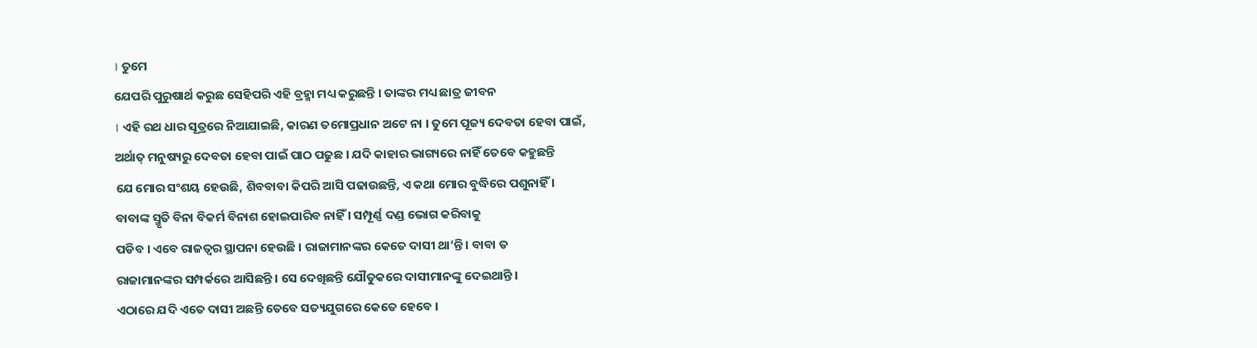। ତୁମେ
ଯେପରି ପୁରୁଷାର୍ଥ କରୁଛ ସେହିପରି ଏହି ବ୍ରହ୍ମା ମଧ୍ୟ କରୁଛନ୍ତି । ତାଙ୍କର ମଧ୍ୟ ଛାତ୍ର ଜୀବନ
। ଏହି ରଥ ଧାର ସୂତ୍ରରେ ନିଆଯାଇଛି, କାରଣ ତମୋପ୍ରଧାନ ଅଟେ ନା । ତୁମେ ପୂଜ୍ୟ ଦେବତା ହେବା ପାଇଁ,
ଅର୍ଥାତ୍ ମନୁଷ୍ୟରୁ ଦେବତା ହେବା ପାଇଁ ପାଠ ପଢୁଛ । ଯଦି କାହାର ଭାଗ୍ୟରେ ନାହିଁ ତେବେ କହୁଛନ୍ତି
ଯେ ମୋର ସଂଶୟ ହେଉଛି, ଶିବବାବା କିପରି ଆସି ପଢାଉଛନ୍ତି, ଏ କଥା ମୋର ବୁଦ୍ଧିରେ ପଶୁନାହିଁ ।
ବାବାଙ୍କ ସ୍ମୃତି ବିନା ବିକର୍ମ ବିନାଶ ହୋଇପାରିବ ନାହିଁ । ସମ୍ପୂର୍ଣ୍ଣ ଦଣ୍ଡ ଭୋଗ କରିବାକୁ
ପଡିବ । ଏବେ ରାଜତ୍ୱର ସ୍ଥାପନା ହେଉଛି । ରାଜାମାନଙ୍କର କେତେ ଦାସୀ ଥା’ନ୍ତି । ବାବା ତ
ରାଜାମାନଙ୍କର ସମ୍ପର୍କରେ ଆସିଛନ୍ତି । ସେ ଦେଖିଛନ୍ତି ଯୌତୁକରେ ଦାସୀମାନଙ୍କୁ ଦେଇଥାନ୍ତି ।
ଏଠାରେ ଯଦି ଏତେ ଦାସୀ ଅଛନ୍ତି ତେବେ ସତ୍ୟଯୁଗରେ କେତେ ହେବେ ।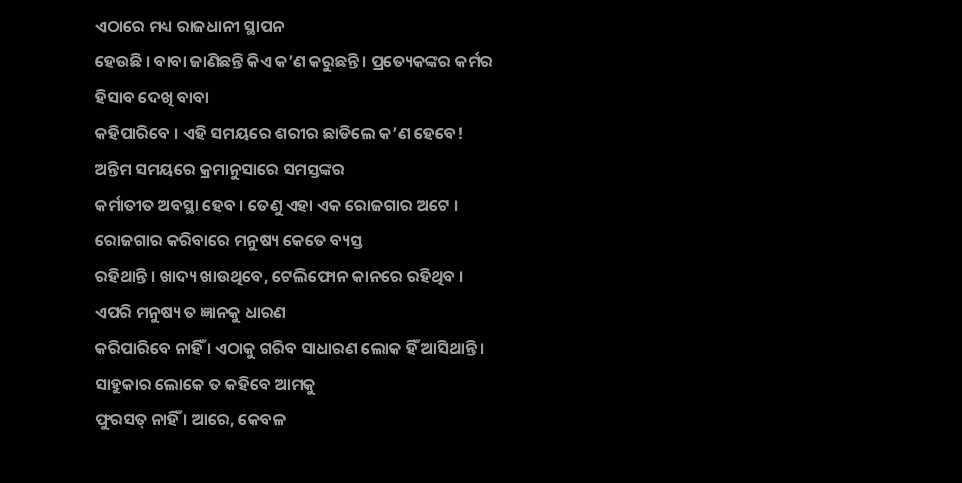ଏଠାରେ ମଧ୍ୟ ରାଜଧାନୀ ସ୍ଥାପନ
ହେଉଛି । ବାବା ଜାଣିଛନ୍ତି କିଏ କ’ଣ କରୁଛନ୍ତି । ପ୍ରତ୍ୟେକଙ୍କର କର୍ମର ହିସାବ ଦେଖି ବାବା
କହିପାରିବେ । ଏହି ସମୟରେ ଶରୀର ଛାଡିଲେ କ’ଣ ହେବେ! ଅନ୍ତିମ ସମୟରେ କ୍ରମାନୁସାରେ ସମସ୍ତଙ୍କର
କର୍ମାତୀତ ଅବସ୍ଥା ହେବ । ତେଣୁ ଏହା ଏକ ରୋଜଗାର ଅଟେ । ରୋଜଗାର କରିବାରେ ମନୁଷ୍ୟ କେତେ ବ୍ୟସ୍ତ
ରହିଥାନ୍ତି । ଖାଦ୍ୟ ଖାଉଥିବେ, ଟେଲିଫୋନ କାନରେ ରହିଥିବ । ଏପରି ମନୁଷ୍ୟ ତ ଜ୍ଞାନକୁ ଧାରଣ
କରିପାରିବେ ନାହିଁ । ଏଠାକୁ ଗରିବ ସାଧାରଣ ଲୋକ ହିଁ ଆସିଥାନ୍ତି । ସାହୁକାର ଲୋକେ ତ କହିବେ ଆମକୁ
ଫୁରସତ୍ ନାହିଁ । ଆରେ, କେବଳ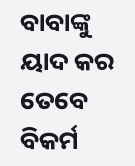ବାବାଙ୍କୁ ୟାଦ କର ତେବେ ବିକର୍ମ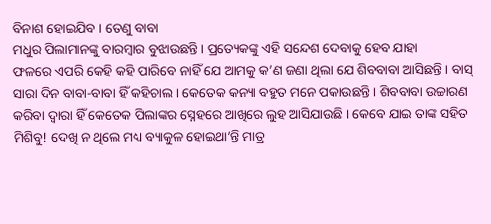ବିନାଶ ହୋଇଯିବ । ତେଣୁ ବାବା
ମଧୁର ପିଲାମାନଙ୍କୁ ବାରମ୍ବାର ବୁଝାଉଛନ୍ତି । ପ୍ରତ୍ୟେକଙ୍କୁ ଏହି ସନ୍ଦେଶ ଦେବାକୁ ହେବ ଯାହା
ଫଳରେ ଏପରି କେହି କହି ପାରିବେ ନାହିଁ ଯେ ଆମକୁ କ’ଣ ଜଣା ଥିଲା ଯେ ଶିବବାବା ଆସିଛନ୍ତି । ବାସ୍
ସାରା ଦିନ ବାବା-ବାବା ହିଁ କହିଚାଲ । କେତେକ କନ୍ୟା ବହୁତ ମନେ ପକାଉଛନ୍ତି । ଶିବବାବା ଉଚ୍ଚାରଣ
କରିବା ଦ୍ୱାରା ହିଁ କେତେକ ପିଲାଙ୍କର ସ୍ନେହରେ ଆଖିରେ ଲୁହ ଆସିଯାଉଛି । କେବେ ଯାଇ ତାଙ୍କ ସହିତ
ମିଶିବୁ! ଦେଖି ନ ଥିଲେ ମଧ୍ୟ ବ୍ୟାକୁଳ ହୋଇଥା’ନ୍ତି ମାତ୍ର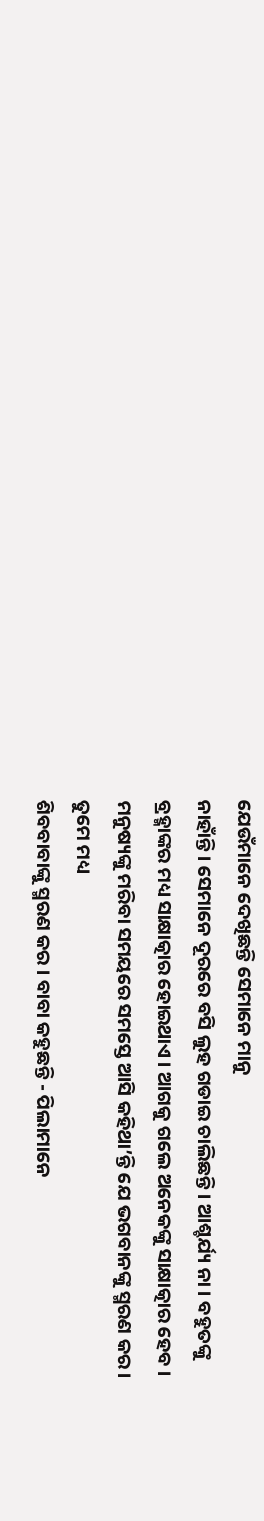ଯେଉଁମାନେ ଦେଖିଛନ୍ତି ସେମାନେ ମାନୁ
ନାହାଁନ୍ତି । ସେମାନେ ଦୂରରେ ବସି ଲୁହ ଗଡାଇ ଚାଲିଛନ୍ତି । ଆଶ୍ଚର୍ଯ୍ୟ ନା । ବହୁତଙ୍କୁ
ବ୍ରହ୍ମାଙ୍କର ମଧ୍ୟ ସାକ୍ଷାତ୍କାର ହୋଇଥାଏ । ଆଗକୁ ଗଲେ ଅନେକଙ୍କୁ ସାକ୍ଷାତ୍କାର ହେବ ।
ମନୁଷ୍ୟଙ୍କୁ ମରିବା ସମୟରେ ସମସ୍ତେ ଆସି କହିଥା’ନ୍ତି ଯେ ଭଗବାନଙ୍କୁ ସ୍ମରଣ କର । ତୁମେ ମଧ୍ୟ
ଶିବବାବାଙ୍କୁ ସ୍ମରଣ କର । ବାବା କହୁଛନ୍ତି - ପିଲାମାନେ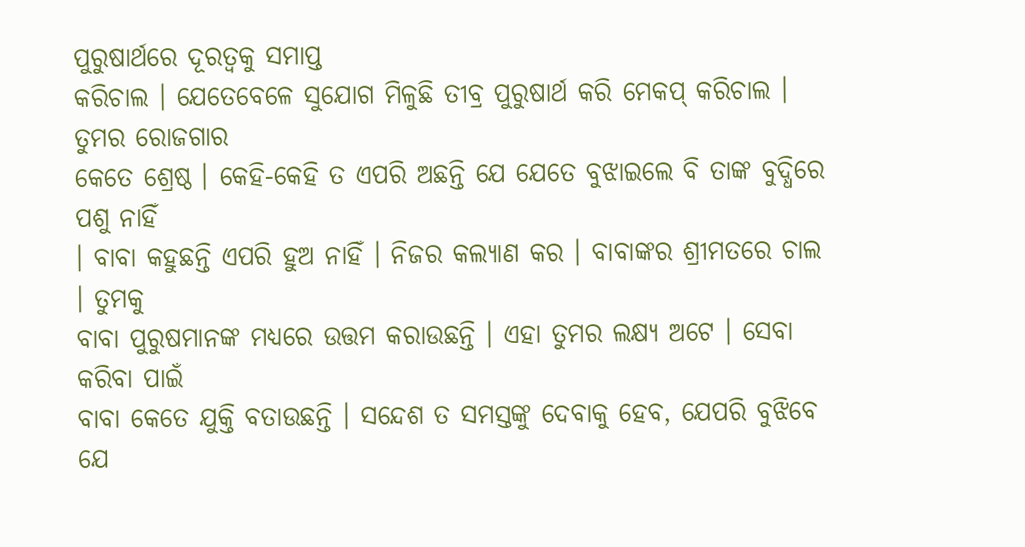ପୁରୁଷାର୍ଥରେ ଦୂରତ୍ୱକୁ ସମାପ୍ତ
କରିଚାଲ । ଯେତେବେଳେ ସୁଯୋଗ ମିଳୁଛି ତୀବ୍ର ପୁରୁଷାର୍ଥ କରି ମେକପ୍ କରିଚାଲ । ତୁମର ରୋଜଗାର
କେତେ ଶ୍ରେଷ୍ଠ । କେହି-କେହି ତ ଏପରି ଅଛନ୍ତି ଯେ ଯେତେ ବୁଝାଇଲେ ବି ତାଙ୍କ ବୁଦ୍ଧିରେ ପଶୁ ନାହିଁ
। ବାବା କହୁଛନ୍ତି ଏପରି ହୁଅ ନାହିଁ । ନିଜର କଲ୍ୟାଣ କର । ବାବାଙ୍କର ଶ୍ରୀମତରେ ଚାଲ । ତୁମକୁ
ବାବା ପୁରୁଷମାନଙ୍କ ମଧ୍ୟରେ ଉତ୍ତମ କରାଉଛନ୍ତି । ଏହା ତୁମର ଲକ୍ଷ୍ୟ ଅଟେ । ସେବା କରିବା ପାଇଁ
ବାବା କେତେ ଯୁକ୍ତି ବତାଉଛନ୍ତି । ସନ୍ଦେଶ ତ ସମସ୍ତଙ୍କୁ ଦେବାକୁ ହେବ, ଯେପରି ବୁଝିବେ ଯେ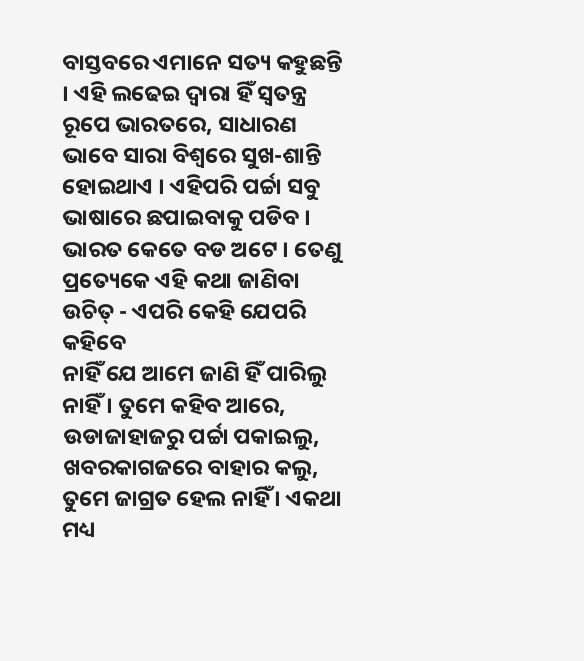ବାସ୍ତବରେ ଏମାନେ ସତ୍ୟ କହୁଛନ୍ତି । ଏହି ଲଢେଇ ଦ୍ୱାରା ହିଁ ସ୍ୱତନ୍ତ୍ର ରୂପେ ଭାରତରେ, ସାଧାରଣ
ଭାବେ ସାରା ବିଶ୍ୱରେ ସୁଖ-ଶାନ୍ତି ହୋଇଥାଏ । ଏହିପରି ପର୍ଚ୍ଚା ସବୁ ଭାଷାରେ ଛପାଇବାକୁ ପଡିବ ।
ଭାରତ କେତେ ବଡ ଅଟେ । ତେଣୁ ପ୍ରତ୍ୟେକେ ଏହି କଥା ଜାଣିବା ଉଚିତ୍ - ଏପରି କେହି ଯେପରି କହିବେ
ନାହିଁ ଯେ ଆମେ ଜାଣି ହିଁ ପାରିଲୁ ନାହିଁ । ତୁମେ କହିବ ଆରେ, ଉଡାଜାହାଜରୁ ପର୍ଚ୍ଚା ପକାଇଲୁ,
ଖବରକାଗଜରେ ବାହାର କଲୁ, ତୁମେ ଜାଗ୍ରତ ହେଲ ନାହିଁ । ଏକଥା ମଧ୍ୟ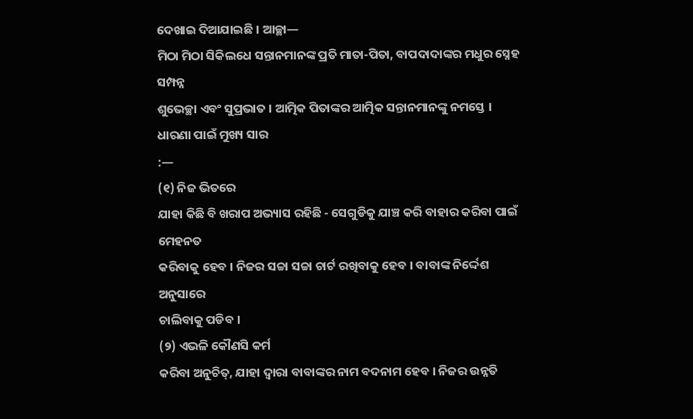ଦେଖାଇ ଦିଆଯାଇଛି । ଆଚ୍ଛା—
ମିଠା ମିଠା ସିକିଲଧେ ସନ୍ତାନମାନଙ୍କ ପ୍ରତି ମାତା-ପିତା, ବାପଦାଦାଙ୍କର ମଧୁର ସ୍ନେହ ସମ୍ପନ୍ନ
ଶୁଭେଚ୍ଛା ଏବଂ ସୁପ୍ରଭାତ । ଆତ୍ମିକ ପିତାଙ୍କର ଆତ୍ମିକ ସନ୍ତାନମାନଙ୍କୁ ନମସ୍ତେ ।
ଧାରଣା ପାଇଁ ମୁଖ୍ୟ ସାର
:—
(୧) ନିଜ ଭିତରେ
ଯାହା କିଛି ବି ଖରାପ ଅଭ୍ୟାସ ରହିଛି - ସେଗୁଡିକୁ ଯାଞ୍ଚ କରି ବାହାର କରିବା ପାଇଁ ମେହନତ
କରିବାକୁ ହେବ । ନିଜର ସଚ୍ଚା ସଚ୍ଚା ଚାର୍ଟ ରଖିବାକୁ ହେବ । ବାବାଙ୍କ ନିର୍ଦ୍ଦେଶ ଅନୁସାରେ
ଚାଲିବାକୁ ପଡିବ ।
(୨) ଏଭଳି କୌଣସି କର୍ମ
କରିବା ଅନୁଚିତ୍, ଯାହା ଦ୍ୱାରା ବାବାଙ୍କର ନାମ ବଦନାମ ହେବ । ନିଜର ଉନ୍ନତି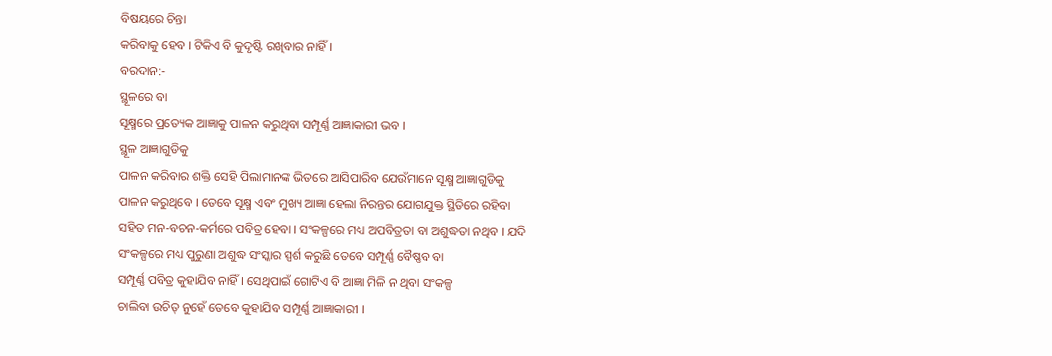ବିଷୟରେ ଚିନ୍ତା
କରିବାକୁ ହେବ । ଟିକିଏ ବି କୁଦୃଷ୍ଟି ରଖିବାର ନାହିଁ ।
ବରଦାନ:-
ସ୍ଥୂଳରେ ବା
ସୂକ୍ଷ୍ମରେ ପ୍ରତ୍ୟେକ ଆଜ୍ଞାକୁ ପାଳନ କରୁଥିବା ସମ୍ପୂର୍ଣ୍ଣ ଆଜ୍ଞାକାରୀ ଭବ ।
ସ୍ଥୂଳ ଆଜ୍ଞାଗୁଡିକୁ
ପାଳନ କରିବାର ଶକ୍ତି ସେହି ପିଲାମାନଙ୍କ ଭିତରେ ଆସିପାରିବ ଯେଉଁମାନେ ସୂକ୍ଷ୍ମ ଆଜ୍ଞାଗୁଡିକୁ
ପାଳନ କରୁଥିବେ । ତେବେ ସୂକ୍ଷ୍ମ ଏବଂ ମୁଖ୍ୟ ଆଜ୍ଞା ହେଲା ନିରନ୍ତର ଯୋଗଯୁକ୍ତ ସ୍ଥିତିରେ ରହିବା
ସହିତ ମନ-ବଚନ-କର୍ମରେ ପବିତ୍ର ହେବା । ସଂକଳ୍ପରେ ମଧ୍ୟ ଅପବିତ୍ରତା ବା ଅଶୁଦ୍ଧତା ନଥିବ । ଯଦି
ସଂକଳ୍ପରେ ମଧ୍ୟ ପୁରୁଣା ଅଶୁଦ୍ଧ ସଂସ୍କାର ସ୍ପର୍ଶ କରୁଛି ତେବେ ସମ୍ପୂର୍ଣ୍ଣ ବୈଷ୍ଣବ ବା
ସମ୍ପୂର୍ଣ୍ଣ ପବିତ୍ର କୁହାଯିବ ନାହିଁ । ସେଥିପାଇଁ ଗୋଟିଏ ବି ଆଜ୍ଞା ମିଳି ନ ଥିବା ସଂକଳ୍ପ
ଚାଲିବା ଉଚିତ୍ ନୁହେଁ ତେବେ କୁହାଯିବ ସମ୍ପୂର୍ଣ୍ଣ ଆଜ୍ଞାକାରୀ ।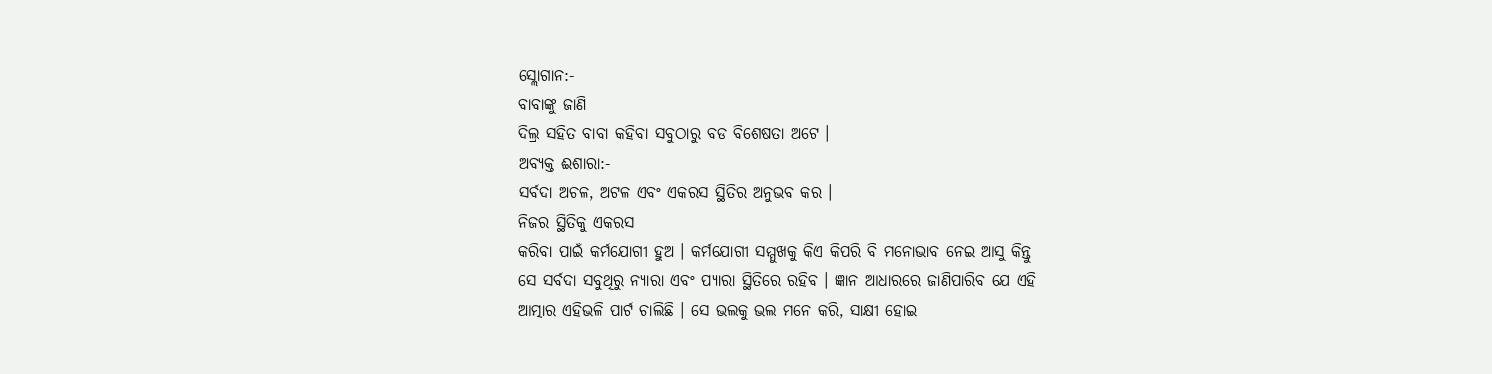ସ୍ଲୋଗାନ:-
ବାବାଙ୍କୁ ଜାଣି
ଦିଲ୍ର ସହିତ ବାବା କହିବା ସବୁଠାରୁ ବଡ ବିଶେଷତା ଅଟେ ।
ଅବ୍ୟକ୍ତ ଈଶାରା:-
ସର୍ବଦା ଅଚଳ, ଅଟଳ ଏବଂ ଏକରସ ସ୍ଥିତିର ଅନୁଭବ କର ।
ନିଜର ସ୍ଥିତିକୁ ଏକରସ
କରିବା ପାଇଁ କର୍ମଯୋଗୀ ହୁଅ । କର୍ମଯୋଗୀ ସମ୍ମୁଖକୁ କିଏ କିପରି ବି ମନୋଭାବ ନେଇ ଆସୁ କିନ୍ତୁ
ସେ ସର୍ବଦା ସବୁଥିରୁ ନ୍ୟାରା ଏବଂ ପ୍ୟାରା ସ୍ଥିତିରେ ରହିବ । ଜ୍ଞାନ ଆଧାରରେ ଜାଣିପାରିବ ଯେ ଏହି
ଆତ୍ମାର ଏହିଭଳି ପାର୍ଟ ଚାଲିଛି । ସେ ଭଲକୁ ଭଲ ମନେ କରି, ସାକ୍ଷୀ ହୋଇ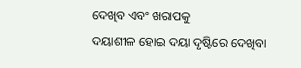ଦେଖିବ ଏବଂ ଖରାପକୁ
ଦୟାଶୀଳ ହୋଇ ଦୟା ଦୃଷ୍ଟିରେ ଦେଖିବା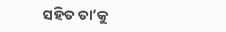ସହିତ ତା’କୁ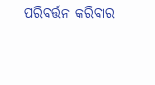ପରିବର୍ତ୍ତନ କରିବାର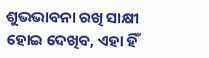ଶୁଭଭାବନା ରଖି ସାକ୍ଷୀ
ହୋଇ ଦେଖିବ, ଏହା ହିଁ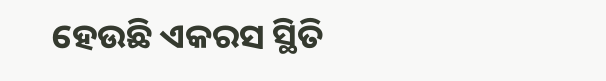ହେଉଛି ଏକରସ ସ୍ଥିତି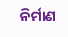ନିର୍ମାଣ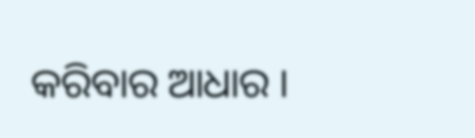କରିବାର ଆଧାର ।